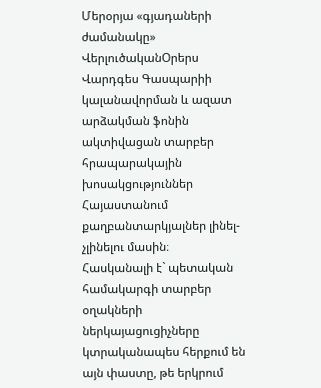Մերօրյա «գյադաների ժամանակը»
ՎերլուծականՕրերս Վարդգես Գասպարիի կալանավորման և ազատ արձակման ֆոնին ակտիվացան տարբեր հրապարակային խոսակցություններ Հայաստանում քաղբանտարկյալներ լինել-չլինելու մասին։
Հասկանալի է` պետական համակարգի տարբեր օղակների ներկայացուցիչները կտրականապես հերքում են այն փաստը, թե երկրում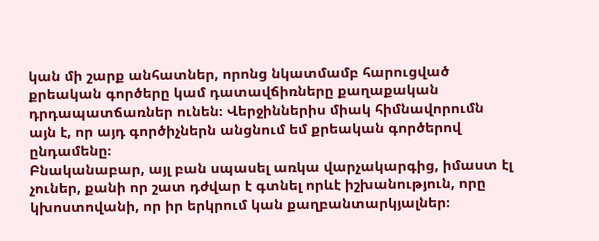կան մի շարք անհատներ, որոնց նկատմամբ հարուցված քրեական գործերը կամ դատավճիռները քաղաքական դրդապատճառներ ունեն։ Վերջիններիս միակ հիմնավորումն այն է, որ այդ գործիչներն անցնում եմ քրեական գործերով ընդամենը։
Բնականաբար, այլ բան սպասել առկա վարչակարգից, իմաստ էլ չուներ, քանի որ շատ դժվար է գտնել որևէ իշխանություն, որը կխոստովանի, որ իր երկրում կան քաղբանտարկյալներ։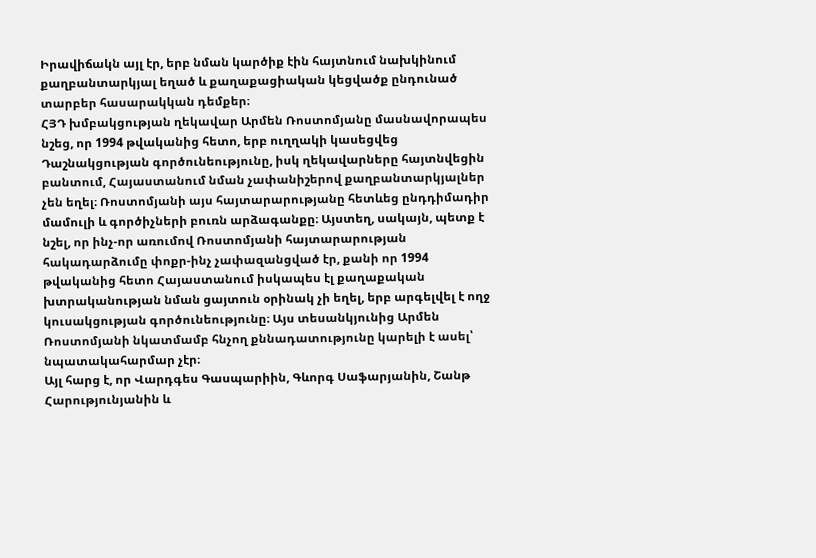Իրավիճակն այլ էր, երբ նման կարծիք էին հայտնում նախկինում քաղբանտարկյալ եղած և քաղաքացիական կեցվածք ընդունած տարբեր հասարակկան դեմքեր։
ՀՅԴ խմբակցության ղեկավար Արմեն Ռոստոմյանը մասնավորապես նշեց, որ 1994 թվականից հետո, երբ ուղղակի կասեցվեց Դաշնակցության գործունեությունը, իսկ ղեկավարները հայտնվեցին բանտում, Հայաստանում նման չափանիշերով քաղբանտարկյալներ չեն եղել։ Ռոստոմյանի այս հայտարարությանը հետևեց ընդդիմադիր մամուլի և գործիչների բուռն արձագանքը։ Այստեղ, սակայն, պետք է նշել, որ ինչ-որ առումով Ռոստոմյանի հայտարարության հակադարձումը փոքր-ինչ չափազանցված էր, քանի որ 1994 թվականից հետո Հայաստանում իսկապես էլ քաղաքական խտրականության նման ցայտուն օրինակ չի եղել, երբ արգելվել է ողջ կուսակցության գործունեությունը։ Այս տեսանկյունից Արմեն Ռոստոմյանի նկատմամբ հնչող քննադատությունը կարելի է ասել՝ նպատակահարմար չէր։
Այլ հարց է, որ Վարդգես Գասպարիին, Գևորգ Սաֆարյանին, Շանթ Հարությունյանին և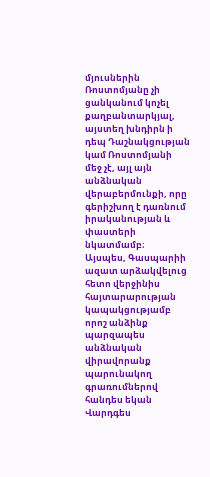մյուսներին Ռոստոմյանը չի ցանկանում կոչել քաղբանտարկյալ, այստեղ խնդիրն ի դեպ Դաշնակցության կամ Ռոստոմյանի մեջ չէ, այլ այն անձնական վերաբերմունքի, որը գերիշխող է դառնում իրականության և փաստերի նկատմամբ։
Այսպես, Գասպարիի ազատ արձակվելուց հետո վերջինիս հայտարարության կապակցությամբ որոշ անձինք պարզապես անձնական վիրավորանք պարունակող գրառումներով հանդես եկան Վարդգես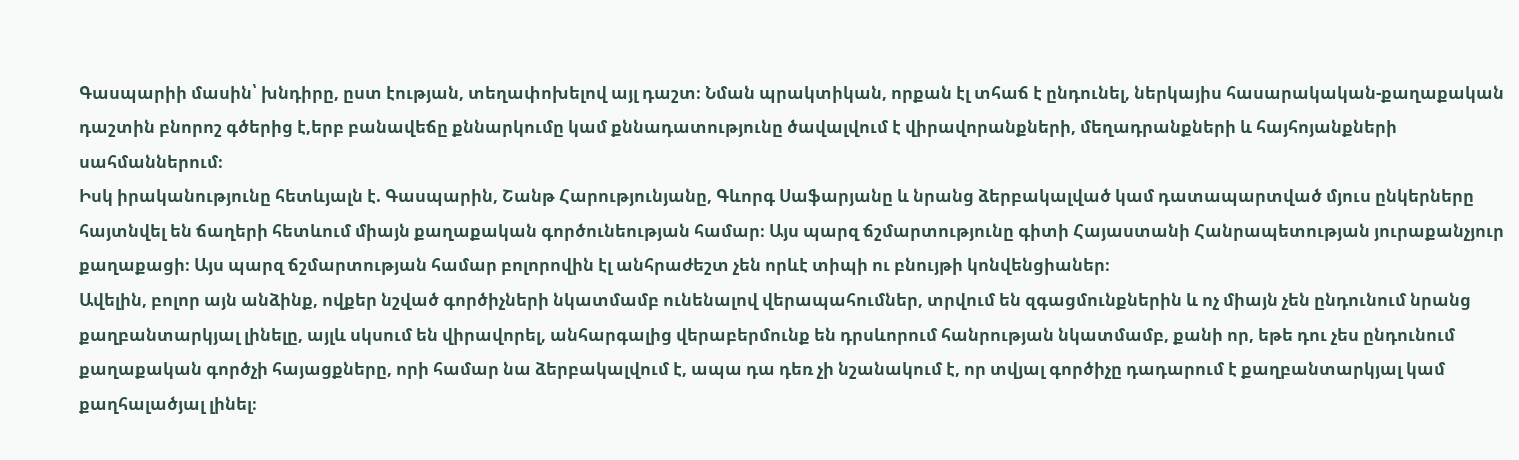Գասպարիի մասին՝ խնդիրը, ըստ էության, տեղափոխելով այլ դաշտ։ Նման պրակտիկան, որքան էլ տհաճ է ընդունել, ներկայիս հասարակական-քաղաքական դաշտին բնորոշ գծերից է,երբ բանավեճը քննարկումը կամ քննադատությունը ծավալվում է վիրավորանքների, մեղադրանքների և հայհոյանքների սահմաններում։
Իսկ իրականությունը հետևյալն է. Գասպարին, Շանթ Հարությունյանը, Գևորգ Սաֆարյանը և նրանց ձերբակալված կամ դատապարտված մյուս ընկերները հայտնվել են ճաղերի հետևում միայն քաղաքական գործունեության համար։ Այս պարզ ճշմարտությունը գիտի Հայաստանի Հանրապետության յուրաքանչյուր քաղաքացի։ Այս պարզ ճշմարտության համար բոլորովին էլ անհրաժեշտ չեն որևէ տիպի ու բնույթի կոնվենցիաներ։
Ավելին, բոլոր այն անձինք, ովքեր նշված գործիչների նկատմամբ ունենալով վերապահումներ, տրվում են զգացմունքներին և ոչ միայն չեն ընդունում նրանց քաղբանտարկյալ լինելը, այլև սկսում են վիրավորել, անհարգալից վերաբերմունք են դրսևորում հանրության նկատմամբ, քանի որ, եթե դու չես ընդունում քաղաքական գործչի հայացքները, որի համար նա ձերբակալվում է, ապա դա դեռ չի նշանակում է, որ տվյալ գործիչը դադարում է քաղբանտարկյալ կամ քաղհալածյալ լինել։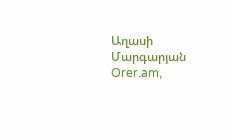Աղասի Մարգարյան
Orer.am,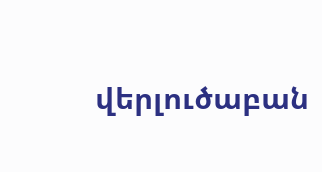վերլուծաբան